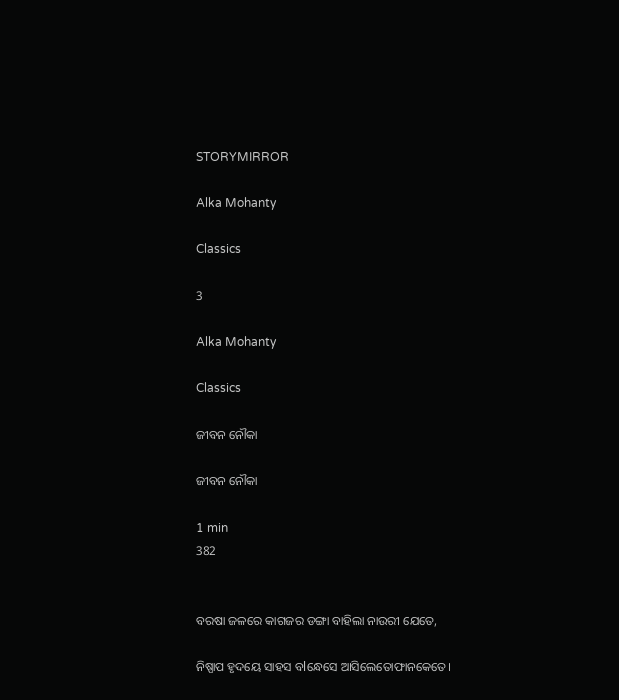STORYMIRROR

Alka Mohanty

Classics

3

Alka Mohanty

Classics

ଜୀବନ ନୌକା

ଜୀବନ ନୌକା

1 min
382


ବରଷା ଜଳରେ କାଗଜର ଡଙ୍ଗା ବାହିଲା ନାଉରୀ ଯେତେ,

ନିଷ୍ପାପ ହୃଦୟେ ସାହସ ବlନ୍ଧେସେ ଆସିଲେତୋଫାନକେତେ।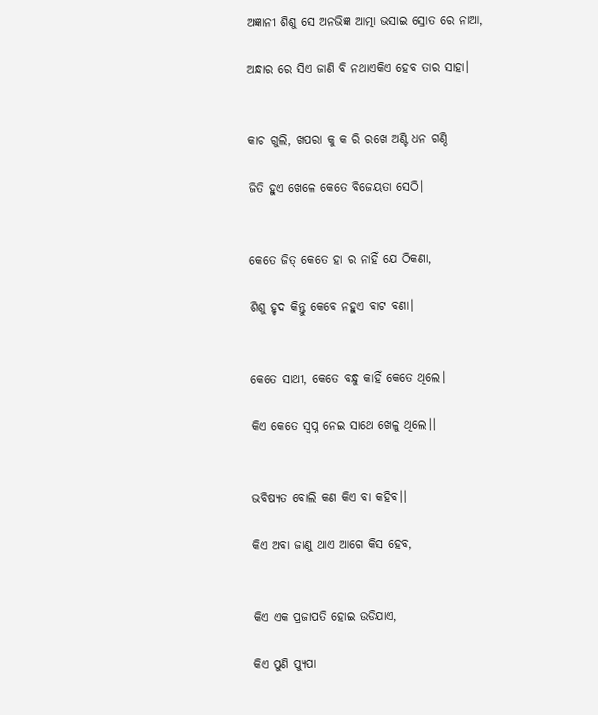ଅଜ୍ଞାନୀ ଶିଶୁ ସେ ଅନଭିଜ୍ଞ ଆତ୍ମା ଭସାଇ ସ୍ରୋତ ରେ ନାଆ,

ଅନ୍ଧାର ରେ ସିଏ ଜାଣି ବି ନଥାଏକିଏ ହେବ ତାର ସାହା।


କାଚ ଗୁଲି, ଖପରା କୁ କ ରି ରଖେ ଅଣ୍ଟି ଧନ ଗଣ୍ଠି

ଜିତି ହୁଏ ଖେଳେ କେତେ ବିଜେୟତା ସେଠି।


କେତେ ଜିତ୍ କେତେ ହା ର ନାହିଁ ଯେ ଠିକଣା,

ଶିଶୁ ହୃଦ କିନ୍ତୁ କେବେ ନହୁଏ ବାଟ ବଣା।


କେତେ ସାଥୀ, କେତେ ବନ୍ଧୁ କାହିଁ କେତେ ଥିଲେ।

କିଏ କେତେ ସ୍ବପ୍ନ ନେଇ ସାଥେ ଖେଳୁ ଥିଲେ।।


ଭବିଷ୍ୟତ ବୋଲି କଣ କିଏ ବା କହିବ।।

କିଏ ଅବା ଜାଣୁ ଥାଏ ଆଗେ କିସ ହେବ,


କିଏ ଏକ ପ୍ରଜାପତି ହୋଇ ଉଡିଯାଏ,

କିଏ ପୁଣି ପ୍ୟୁପା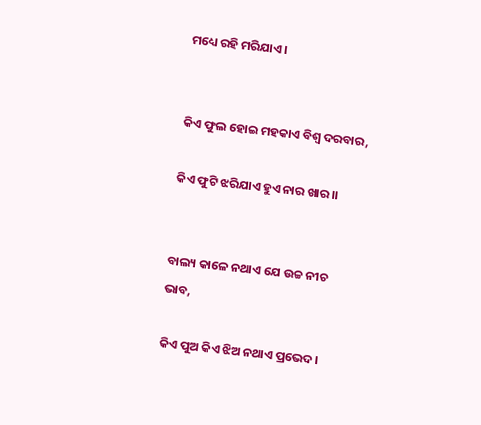ମଧ୍ୟେ ରହି ମରିଯାଏ।


କିଏ ଫୁଲ ହୋଇ ମହକାଏ ବିଶ୍ଵ ଦରବାର,

କିଏ ଫୁଟି ଝରିଯାଏ ହୁଏ ନାର ଖାର।।


ବାଲ୍ୟ କାଳେ ନଥାଏ ଯେ ଉଚ୍ଚ ନୀଚ ଭାବ,

କିଏ ପୁଅ କିଏ ଝିଅ ନଥାଏ ପ୍ରଭେଦ।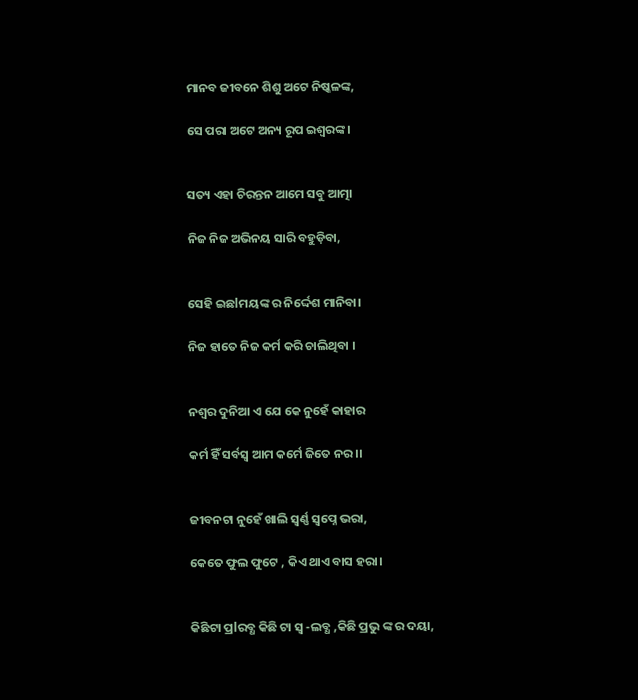ମାନବ ଜୀବନେ ଶିଶୁ ଅଟେ ନିଷ୍କଳଙ୍କ,

ସେ ପରା ଅଟେ ଅନ୍ୟ ରୂପ ଇଶ୍ୱରଙ୍କ।


ସତ୍ୟ ଏହା ଚିରନ୍ତନ ଆମେ ସବୁ ଆତ୍ମା

ନିଜ ନିଜ ଅଭିନୟ ସାରି ବହୁଡ଼ିବା,


ସେହି ଇଛlମୟଙ୍କ ର ନିର୍ଦ୍ଦେଶ ମାନିବା।

ନିଜ ହାତେ ନିଜ କର୍ମ କରି ଚାଲିଥିବା ।


ନଶ୍ୱର ଦୁନିଆ ଏ ଯେ କେ ନୁହେଁ କାହାର

କର୍ମ ହିଁ ସର୍ବସ୍ବ ଆମ କର୍ମେ ଜିତେ ନର ।।


ଜୀବନଟା ନୁହେଁ ଖାଲି ସ୍ଵର୍ଣ୍ଣ ସ୍ୱପ୍ନେ ଭରା,

କେତେ ଫୁଲ ଫୁଟେ , କିଏ ଥାଏ ବାସ ହରା।


କିଛିଟା ପ୍ରlରବ୍ଧ କିଛି ଟା ସ୍ଵ -ଲବ୍ଧ ,କିଛି ପ୍ରଭୁ ଙ୍କ ର ଦୟା,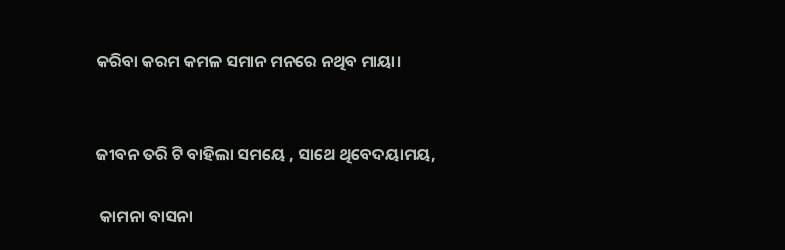କରିବା କରମ କମଳ ସମାନ ମନରେ ନଥିବ ମାୟା।


ଜୀବନ ତରି ଟି ବାହିଲା ସମୟେ , ସାଥେ ଥିବେଦୟାମୟ,

 କାମନା ବାସନା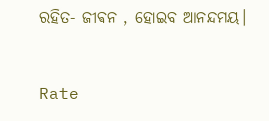ରହିତ- ଜୀଵନ , ହୋଇବ ଆନନ୍ଦମୟ।



Rate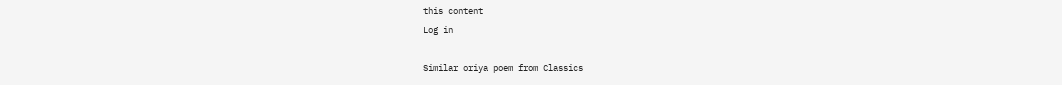this content
Log in

Similar oriya poem from Classics